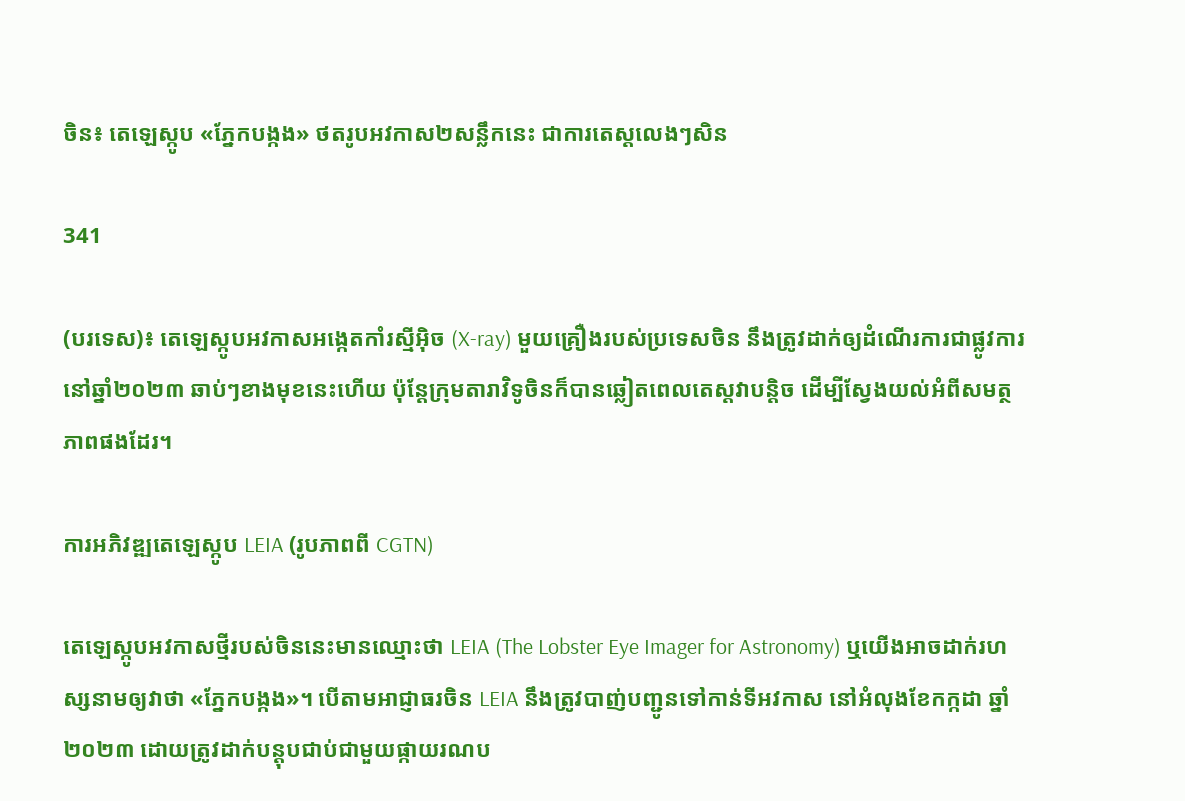ចិន៖ តេឡេស្កូប «ភ្នែកបង្កង» ថតរូបអវកាស២សន្លឹកនេះ ជាការតេស្តលេងៗសិន

341

(បរទេស)៖ តេឡេស្កូបអវកាសអង្កេតកាំរស្មីអ៊ិច (X-ray) មួយគ្រឿងរបស់ប្រទេសចិន នឹងត្រូវដាក់ឲ្យដំណើរការជាផ្លូវការនៅឆ្នាំ២០២៣ ឆាប់ៗខាងមុខនេះហើយ ប៉ុន្តែក្រុមតារាវិទូចិនក៏បានឆ្លៀតពេលតេស្តវាបន្តិច ដើម្បីស្វែងយល់អំពីសមត្ថភាពផងដែរ។

ការអភិវឌ្ឍតេឡេស្កូប LEIA (រូបភាពពី CGTN)

តេឡេស្កូបអវកាសថ្មីរបស់ចិននេះមានឈ្មោះថា LEIA (The Lobster Eye Imager for Astronomy) ឬយើងអាចដាក់រហស្សនាមឲ្យវាថា «ភ្នែកបង្កង»។ បើតាមអាជ្ញាធរចិន LEIA នឹងត្រូវបាញ់បញ្ជូនទៅកាន់ទីអវកាស នៅអំលុងខែកក្កដា ឆ្នាំ២០២៣ ដោយត្រូវដាក់បន្តុបជាប់ជាមួយផ្កាយរណប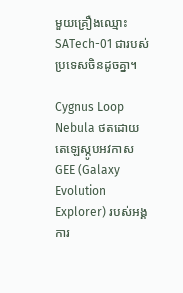មួយគ្រឿងឈ្មោះ SATech-01 ជារបស់ប្រទេសចិនដូចគ្នា។

Cygnus Loop Nebula ថតដោយតេឡេស្កូបអវកាស GEE (Galaxy Evolution Explorer) របស់អង្គការ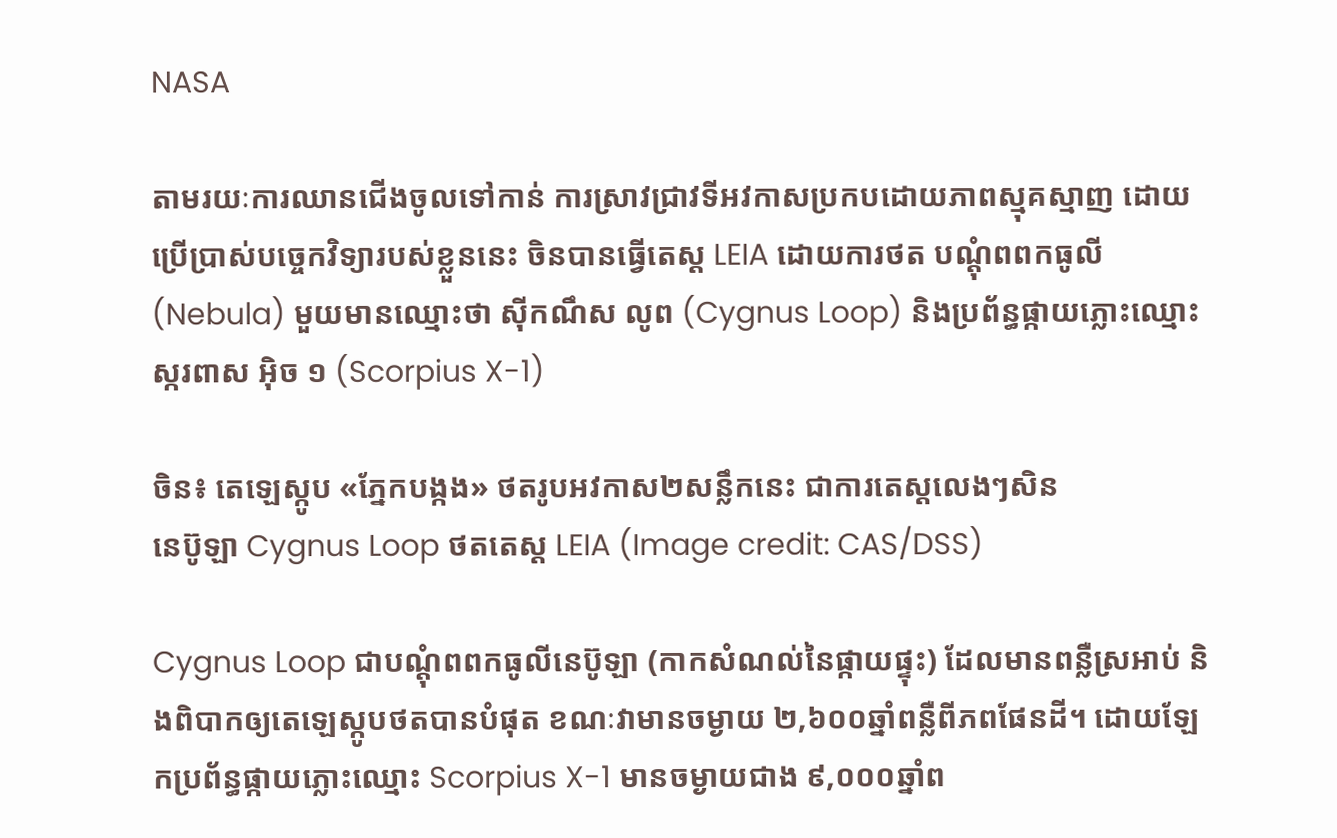NASA

តាមរយៈការឈានជើងចូលទៅកាន់ ការស្រាវជ្រាវទីអវកាសប្រកបដោយភាពស្មុគស្មាញ ដោយប្រើប្រាស់បច្ចេកវិទ្យារបស់ខ្លួននេះ ចិនបានធ្វើតេស្ត LEIA ដោយការថត បណ្តុំពពកធូលី (Nebula) មួយមានឈ្មោះថា ស៊ីកណឹស លូព (Cygnus Loop) និងប្រព័ន្ធផ្កាយភ្លោះឈ្មោះ ស្ករពាស អ៊ិច ១ (Scorpius X-1)

ចិន៖ តេឡេស្កូប «ភ្នែកបង្កង» ថតរូបអវកាស២សន្លឹកនេះ ជាការតេស្តលេងៗសិន
នេប៊ូឡា Cygnus Loop ថតតេស្ត LEIA (Image credit: CAS/DSS)

Cygnus Loop ជាបណ្តុំពពកធូលីនេប៊ូឡា (កាកសំណល់នៃផ្កាយផ្ទុះ) ដែលមានពន្លឺស្រអាប់ និងពិបាកឲ្យតេឡេស្កូបថតបានបំផុត ខណៈវាមានចម្ងាយ ២,៦០០ឆ្នាំពន្លឺពីភពផែនដី។ ដោយឡែកប្រព័ន្ធផ្កាយភ្លោះឈ្មោះ Scorpius X-1 មានចម្ងាយជាង ៩,០០០ឆ្នាំព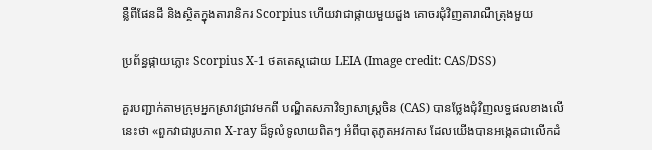ន្លឺពីផែនដី និងស្ថិតក្នុងតារានិករ Scorpius ហើយវាជាផ្កាយមួយដួង គោចរជុំវិញតារាណឺត្រុងមួយ

ប្រព័ន្ធផ្កាយភ្លោះ Scorpius X-1 ថតតេស្តដោយ LEIA (Image credit: CAS/DSS)

គួរបញ្ជាក់តាមក្រុមអ្នកស្រាវជ្រាវមកពី បណ្ឌិតសភាវិទ្យាសាស្ត្រចិន (CAS) បានថ្លែងជុំវិញលទ្ធផលខាងលើនេះថា «ពួកវាជារូបភាព X-ray ដ៏ទូលំទូលាយពិតៗ អំពីបាតុភូតអវកាស ដែលយើងបានអង្កេតជាលើកដំ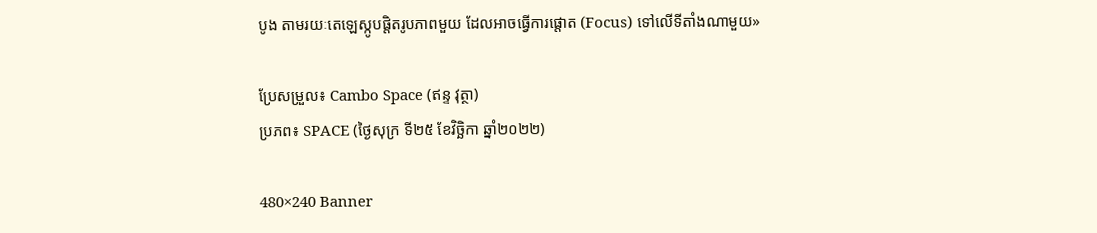បូង តាមរយៈតេឡេស្កូបផ្តិតរូបភាពមួយ ដែលអាចធ្វើការផ្តោត (Focus) ទៅលើទីតាំងណាមួយ»

ប្រែសម្រួល៖ Cambo Space (ឥន្ទ វុត្ថា)
ប្រភព៖ SPACE (ថ្ងៃសុក្រ ទី២៥ ខែវិច្ឆិកា ឆ្នាំ២០២២)

480×240 Banner